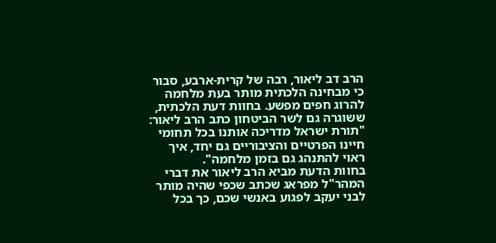הרב דב ליאור, רבה של קרית-ארבע, סבור כי מבחינה הלכתית מותר בעת מלחמה להרוג חפים מפשע. בחוות דעת הלכתית, ששוגרה גם לשר הביטחון כתב הרב ליאור: "תורת ישראל מדריכה אותנו בכל תחומי חיינו הפרטיים והציבוריים גם יחד, איך ראוי להתנהג גם בזמן מלחמה".
בחוות הדעת מביא הרב ליאור את דברי המהר"ל מפראג שכתב שכפי שהיה מותר לבני יעקב לפגוע באנשי שכם, כך בכל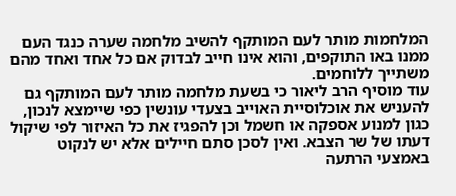המלחמות מותר לעם המותקף להשיב מלחמה שערה כנגד העם ממנו באו התוקפים, והוא אינו חייב לבדוק אם כל אחד ואחד מהם משתייך ללוחמים.
עוד מוסיף הרב ליאור כי בשעת מלחמה מותר לעם המותקף גם להעניש את אוכלוסיית האוייב בצעדי עונשין כפי שיימצא לנכון, כגון למנוע אספקה או חשמל וכן להפגיז את כל האיזור לפי שיקול דעתו של שר הצבא. ואין לסכן סתם חיילים אלא יש לנקוט באמצעי הרתעה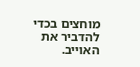מוחצים בכדי להדביר את האוייב.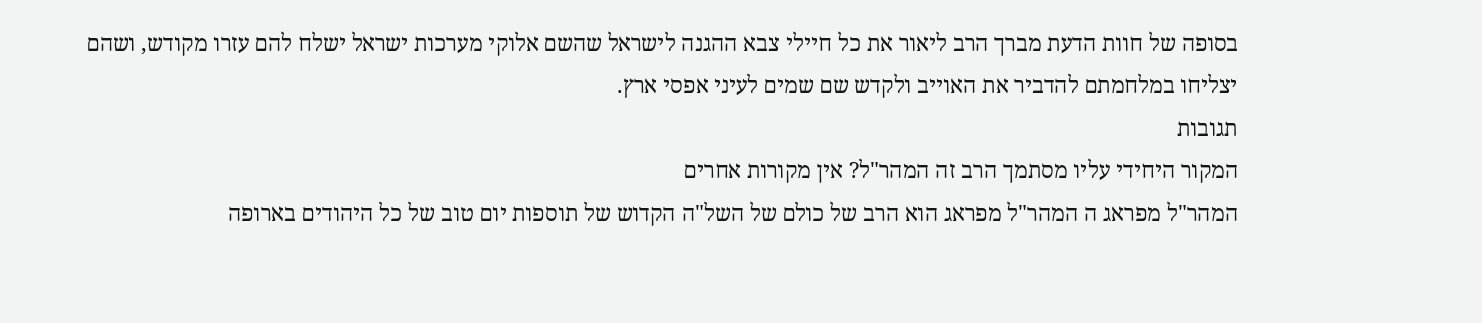בסופה של חוות הדעת מברך הרב ליאור את כל חיילי צבא ההגנה לישראל שהשם אלוקי מערכות ישראל ישלח להם עזרו מקודש, ושהם יצליחו במלחמתם להדביר את האוייב ולקדש שם שמים לעיני אפסי ארץ.
תגובות
המקור היחידי עליו מסתמך הרב זה המהר"ל? אין מקורות אחרים
המהר"ל מפראג ה המהר"ל מפראג הוא הרב של כולם של השל"ה הקדוש של תוספות יום טוב של כל היהודים בארופה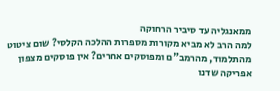ממאנגליה עד סיביר הרחוקה
למה הרב לא מביא מקורות מספרות ההלכה הקלסי? שום ציטוט מהתלמוד, מהרמב"ם ומפוסקים אחרים? אין פוסקים מצפון אפריקה שדנו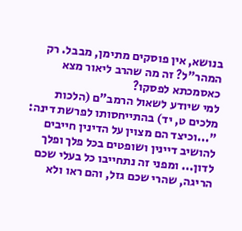בנושא, אין פוסקים מתימן, מבבל. רק המהר"ל? זה מה שהרב ליאור מצא כאסמכתא לפסקו?
למי שיודע לשאול הרמב"ם (הלכות מלכים ט, יד) בהתייחסותו לפרשת דינה: "...וכיצד הם מצוין על הדינין חייבים להושיב דיינין ושופטים בכל פלך ופלך לדון... ומפני זה נתחייבו כל בעלי שכם הריגה, שהרי שכם גזל, והם ראו ולא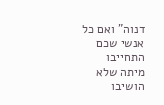דנוה" ואם כל אנשי שכם התחייבו מיתה שלא הושיבו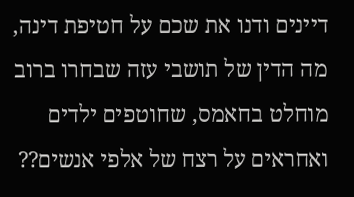דיינים ודנו את שכם על חטיפת דינה, מה הדין של תושבי עזה שבחרו ברוב מוחלט בחאמס, שחוטפים ילדים ואחראים על רצח של אלפי אנשים??